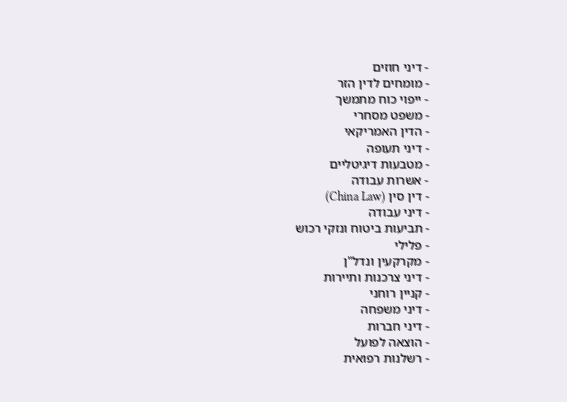- דיני חוזים
- מומחים לדין הזר
- ייפוי כוח מתמשך
- משפט מסחרי
- הדין האמריקאי
- דיני תעופה
- מטבעות דיגיטליים
- אשרות עבודה
- דין סין (China Law)
- דיני עבודה
- תביעות ביטוח ונזקי רכוש
- פלילי
- מקרקעין ונדל"ן
- דיני צרכנות ותיירות
- קניין רוחני
- דיני משפחה
- דיני חברות
- הוצאה לפועל
- רשלנות רפואית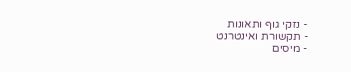- נזקי גוף ותאונות
- תקשורת ואינטרנט
- מיסים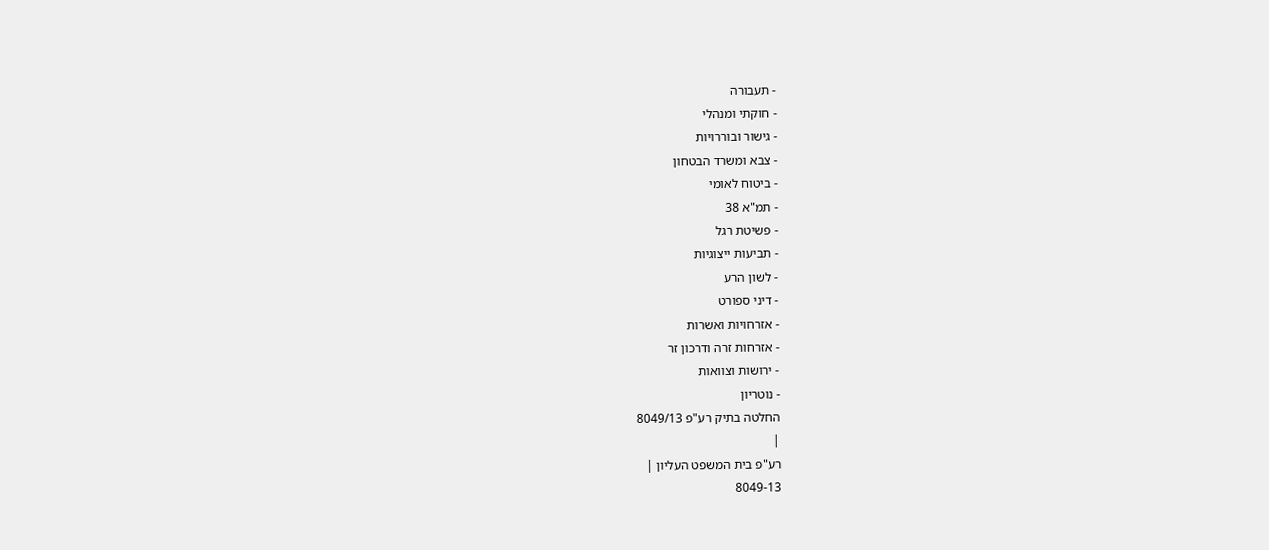- תעבורה
- חוקתי ומנהלי
- גישור ובוררויות
- צבא ומשרד הבטחון
- ביטוח לאומי
- תמ"א 38
- פשיטת רגל
- תביעות ייצוגיות
- לשון הרע
- דיני ספורט
- אזרחויות ואשרות
- אזרחות זרה ודרכון זר
- ירושות וצוואות
- נוטריון
החלטה בתיק רע"פ 8049/13
|
רע"פ בית המשפט העליון |
8049-13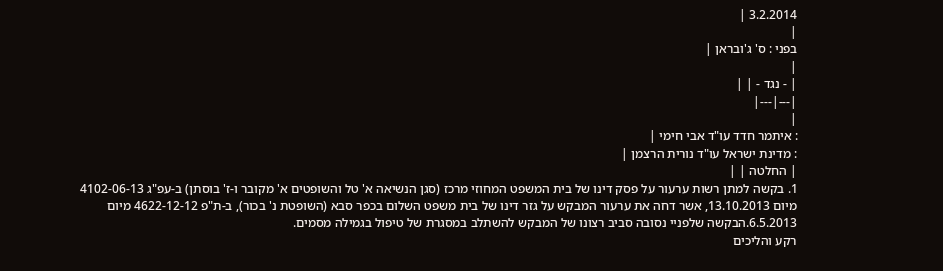3.2.2014 |
|
בפני : ס' ג'ובראן |
|
| - נגד - | |
|---|---|
|
: איתמר חדד עו"ד אבי חימי |
: מדינת ישראל עו"ד נורית הרצמן |
| החלטה | |
1. בקשה למתן רשות ערעור על פסק דינו של בית המשפט המחוזי מרכז (סגן הנשיאה א' טל והשופטים א' מקובר ו-ז' בוסתן) ב-עפ"ג 4102-06-13 מיום 13.10.2013, אשר דחה את ערעור המבקש על גזר דינו של בית משפט השלום בכפר סבא (השופטת נ' בכור), ב-ת"פ 4622-12-12 מיום 6.5.2013.הבקשה שלפניי נסובה סביב רצונו של המבקש להשתלב במסגרת של טיפול בגמילה מסמים.
רקע והליכים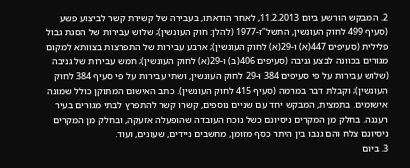2. המבקש הורשע ביום 11.2.2013, לאחר הודאתו, בעבירה של קשירת קשר לביצוע פשע (סעיף 499 לחוק העונשין, התשל"ז-1977 (להלן: חוק העונשין); שלוש עבירות של הסגת גבול פלילית (סעיפים 447(א) ו-29(א) לחוק העונשין); ארבע עבירות של התפרצות בצוותא למקום מגורים בכוונה לבצע גניבה (סעיפים 406(ב) ו-29(א) לחוק העונשין); חמש עבירות של גניבה (שלוש עבירות על פי סעיפים 384 ו-29 לחוק העונשין, ושתי עבירות על פי סעיף 384 לחוק העונשין); וקבלת דבר במרמה (סעיף 415 לחוק העונשין). כתב האישום המתוקן כולל שמונה אישומים. בתמצית, המבקש יחד עם שניים נוספים, קשרו קשר להתפרץ לבתי מגורים בעיר רעננה. בחלק מן המקרים ניסיונם כשל נוכח העובדה שהופעלה אזעקה, ובחלק מן המקרים ניסיונם צלח והם גנבו בין היתר כסף מזומן, מחשבים ניידים, שעונים, ועוד.
3. ביום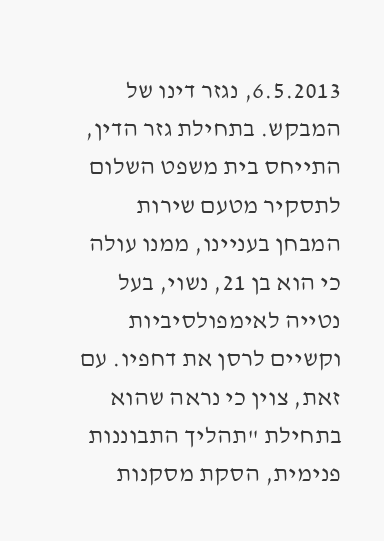6.5.2013, נגזר דינו של המבקש. בתחילת גזר הדין, התייחס בית משפט השלום לתסקיר מטעם שירות המבחן בעניינו, ממנו עולה כי הוא בן 21, נשוי, בעל נטייה לאימפולסיביות וקשיים לרסן את דחפיו. עם זאת, צוין כי נראה שהוא בתחילת "תהליך התבוננות פנימית, הסקת מסקנות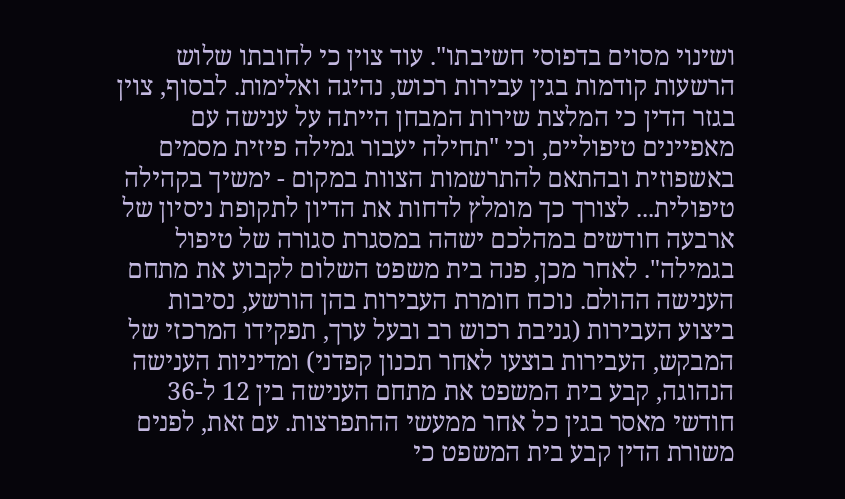ושינוי מסוים בדפוסי חשיבתו". עוד צוין כי לחובתו שלוש הרשעות קודמות בגין עבירות רכוש, נהיגה ואלימות. לבסוף, צוין בגזר הדין כי המלצת שירות המבחן הייתה על ענישה עם מאפיינים טיפוליים, וכי "תחילה יעבור גמילה פיזית מסמים באשפוזית ובהתאם להתרשמות הצוות במקום - ימשיך בקהילה טיפולית... לצורך כך מומלץ לדחות את הדיון לתקופת ניסיון של ארבעה חודשים במהלכם ישהה במסגרת סגורה של טיפול בגמילה". לאחר מכן, פנה בית משפט השלום לקבוע את מתחם הענישה ההולם. נוכח חומרת העבירות בהן הורשע, נסיבות ביצוע העבירות (גניבת רכוש רב ובעל ערך, תפקידו המרכזי של המבקש, העבירות בוצעו לאחר תכנון קפדני) ומדיניות הענישה הנהוגה, קבע בית המשפט את מתחם הענישה בין 12 ל-36 חודשי מאסר בגין כל אחר ממעשי ההתפרצות. עם זאת, לפנים משורת הדין קבע בית המשפט כי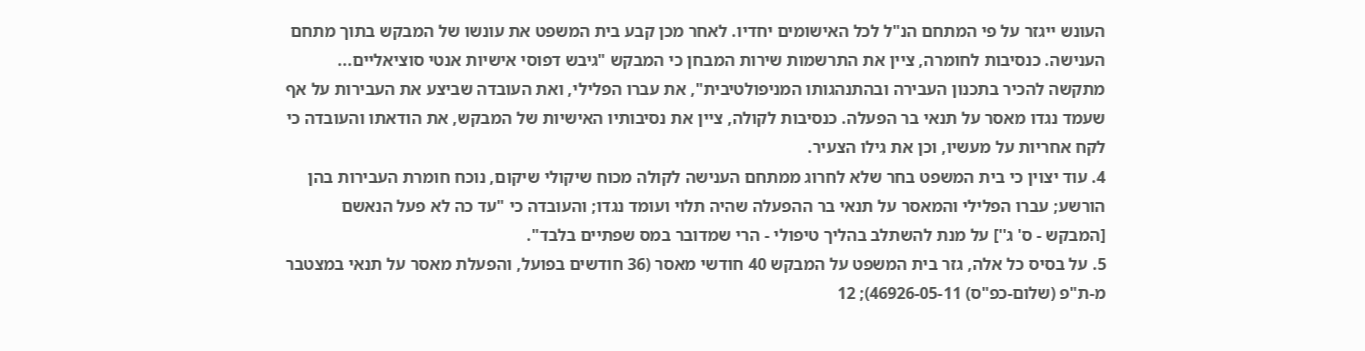העונש ייגזר על פי המתחם הנ"ל לכל האישומים יחדיו. לאחר מכן קבע בית המשפט את עונשו של המבקש בתוך מתחם הענישה. כנסיבות לחומרה, ציין את התרשמות שירות המבחן כי המבקש "גיבש דפוסי אישיות אנטי סוציאליים... מתקשה להכיר בתכנון העבירה ובהתנהגותו המניפולטיבית", את עברו הפלילי, ואת העובדה שביצע את העבירות על אף שעמד נגדו מאסר על תנאי בר הפעלה. כנסיבות לקולה, ציין את נסיבותיו האישיות של המבקש, את הודאתו והעובדה כי לקח אחריות על מעשיו, וכן את גילו הצעיר.
4. עוד יצוין כי בית המשפט בחר שלא לחרוג ממתחם הענישה לקולה מכוח שיקולי שיקום, נוכח חומרת העבירות בהן הורשע; עברו הפלילי והמאסר על תנאי בר ההפעלה שהיה תלוי ועומד נגדו; והעובדה כי "עד כה לא פעל הנאשם [המבקש - ס' ג''] על מנת להשתלב בהליך טיפולי - הרי שמדובר במס שפתיים בלבד".
5. על בסיס כל אלה, גזר בית המשפט על המבקש 40 חודשי מאסר (36 חודשים בפועל, והפעלת מאסר על תנאי במצטבר מ-ת"פ (שלום-כפ"ס) 46926-05-11); 12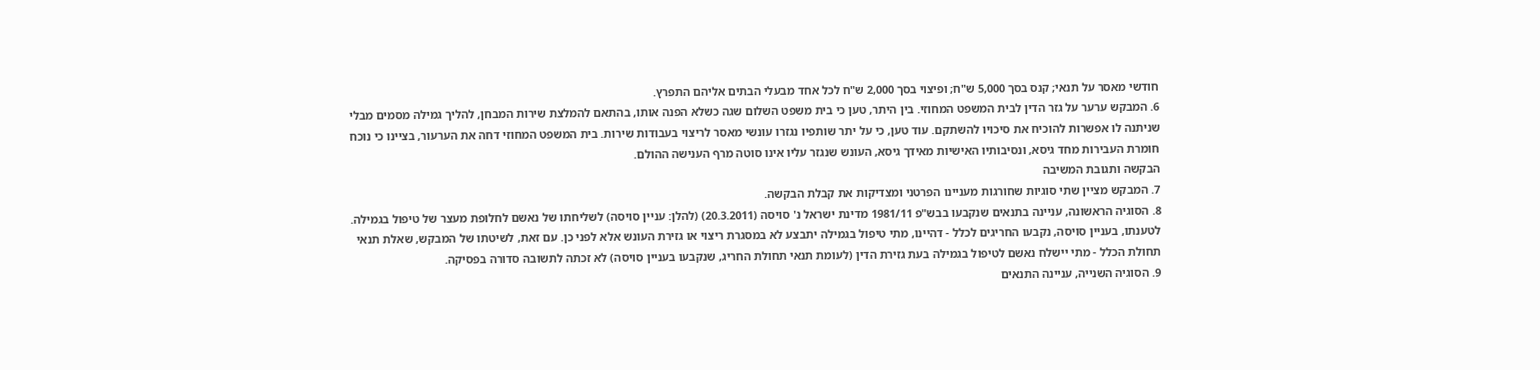חודשי מאסר על תנאי; קנס בסך 5,000 ש"ח; ופיצוי בסך 2,000 ש"ח לכל אחד מבעלי הבתים אליהם התפרץ.
6. המבקש ערער על גזר הדין לבית המשפט המחוזי. בין היתר, טען כי בית משפט השלום שגה כשלא הפנה אותו, בהתאם להמלצת שירות המבחן, להליך גמילה מסמים מבלי שניתנה לו אפשרות להוכיח את סיכויו להשתקם. עוד טען, כי על יתר שותפיו נגזרו עונשי מאסר לריצוי בעבודות שירות. בית המשפט המחוזי דחה את הערעור, בציינו כי נוכח חומרת העבירות מחד גיסא, ונסיבותיו האישיות מאידך גיסא, העונש שנגזר עליו אינו סוטה מרף הענישה ההולם.
הבקשה ותגובת המשיבה
7. המבקש מציין שתי סוגיות שחורגות מעניינו הפרטני ומצדיקות את קבלת הבקשה.
8. הסוגיה הראשונה, עניינה בתנאים שנקבעו בבש"פ 1981/11 מדינת ישראל נ' סויסה (20.3.2011) (להלן: עניין סויסה) לשליחתו של נאשם לחלופת מעצר של טיפול בגמילה. לטענתו, בעניין סויסה, נקבעו החריגים לכלל - דהיינו, מתי טיפול בגמילה יתבצע לא במסגרת ריצוי או גזירת העונש אלא לפני כן. עם זאת, לשיטתו של המבקש, שאלת תנאי תחולת הכלל - מתי יישלח נאשם לטיפול בגמילה בעת גזירת הדין (לעומת תנאי תחולת החריג, שנקבעו בעניין סויסה) לא זכתה לתשובה סדורה בפסיקה.
9. הסוגיה השנייה, עניינה התנאים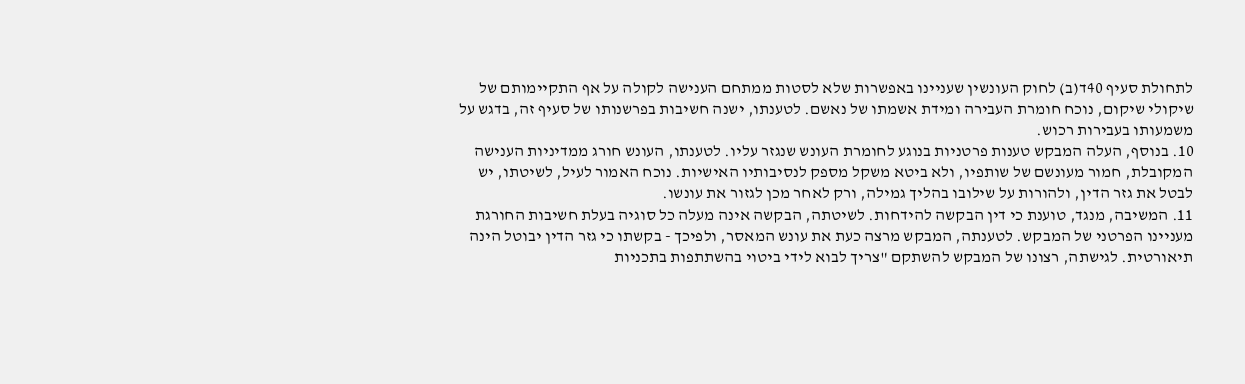לתחולת סעיף 40ד(ב) לחוק העונשין שעניינו באפשרות שלא לסטות ממתחם הענישה לקולה על אף התקיימותם של שיקולי שיקום, נוכח חומרת העבירה ומידת אשמתו של נאשם. לטענתו, ישנה חשיבות בפרשנותו של סעיף זה, בדגש על משמעותו בעבירות רכוש.
10. בנוסף, העלה המבקש טענות פרטניות בנוגע לחומרת העונש שנגזר עליו. לטענתו, העונש חורג ממדיניות הענישה המקובלת, חמור מעונשם של שותפיו, ולא ביטא משקל מספק לנסיבותיו האישיות. נוכח האמור לעיל, לשיטתו, יש לבטל את גזר הדין, ולהורות על שילובו בהליך גמילה, ורק לאחר מכן לגזור את עונשו.
11. המשיבה, מנגד, טוענת כי דין הבקשה להידחות. לשיטתה, הבקשה אינה מעלה כל סוגיה בעלת חשיבות החורגת מעניינו הפרטני של המבקש. לטענתה, המבקש מרצה כעת את עונש המאסר, ולפיכך - בקשתו כי גזר הדין יבוטל הינה תיאורטית. לגישתה, רצונו של המבקש להשתקם "צריך לבוא לידי ביטוי בהשתתפות בתכניות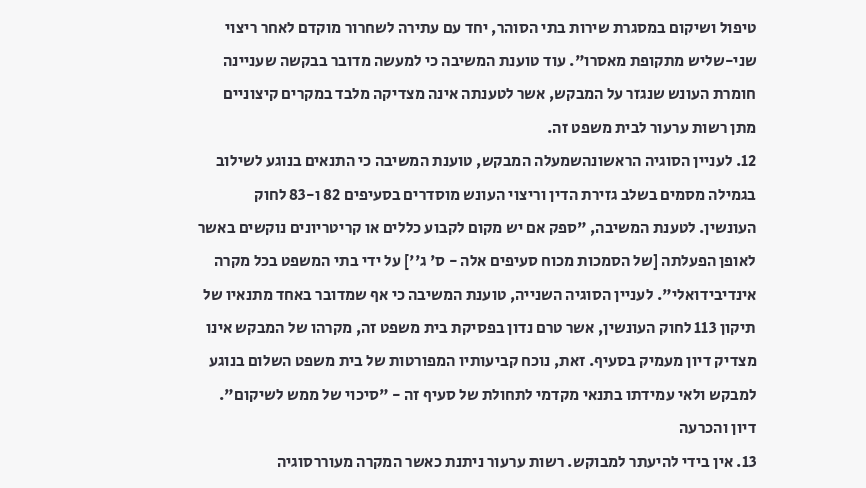טיפול ושיקום במסגרת שירות בתי הסוהר, יחד עם עתירה לשחרור מוקדם לאחר ריצוי שני-שליש מתקופת מאסרו". עוד טוענת המשיבה כי למעשה מדובר בבקשה שעניינה חומרת העונש שנגזר על המבקש, אשר לטענתה אינה מצדיקה מלבד במקרים קיצוניים מתן רשות ערעור לבית משפט זה.
12. לעניין הסוגיה הראשונהשמעלה המבקש, טוענת המשיבה כי התנאים בנוגע לשילוב בגמילה מסמים בשלב גזירת הדין וריצוי העונש מוסדרים בסעיפים 82 ו-83 לחוק העונשין. לטענת המשיבה, "ספק אם יש מקום לקבוע כללים או קריטריונים נוקשים באשר לאופן הפעלתה [של הסמכות מכוח סעיפים אלה - ס' ג''] על ידי בתי המשפט בכל מקרה אינדיבידואלי". לעניין הסוגיה השנייה, טוענת המשיבה כי אף שמדובר באחד מתנאיו של תיקון 113 לחוק העונשין, אשר טרם נדון בפסיקת בית משפט זה, מקרהו של המבקש אינו מצדיק דיון מעמיק בסעיף. זאת, נוכח קביעותיו המפורטות של בית משפט השלום בנוגע למבקש ולאי עמידתו בתנאי מקדמי לתחולת של סעיף זה - "סיכוי של ממש לשיקום".
דיון והכרעה
13. אין בידי להיעתר למבוקש. רשות ערעור ניתנת כאשר המקרה מעוררסוגיה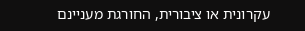עקרונית או ציבורית, החורגת מעניינם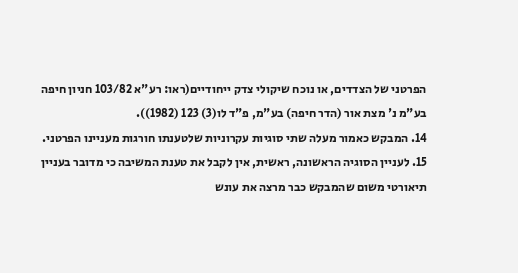הפרטני של הצדדים, או נוכח שיקולי צדק ייחודיים(ראו: רע"א 103/82 חניון חיפה בע"מ נ' מצת אור (הדר חיפה) בע"מ, פ"ד לו(3) 123 (1982)).
14. המבקש כאמור מעלה שתי סוגיות עקרוניות שלטענתו חורגות מעניינו הפרטני.
15. לעניין הסוגיה הראשונה, ראשית, אין לקבל את טענת המשיבה כי מדובר בעניין תיאורטי משום שהמבקש כבר מרצה את עונש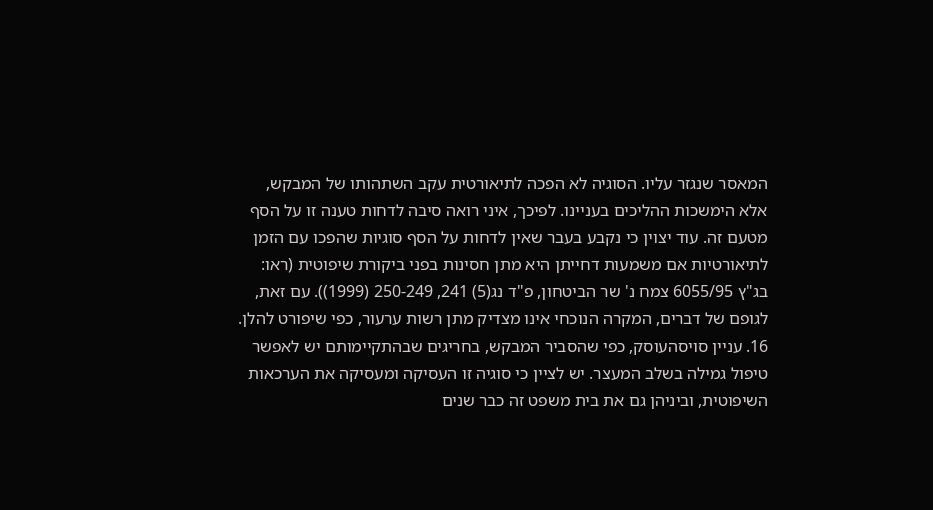המאסר שנגזר עליו. הסוגיה לא הפכה לתיאורטית עקב השתהותו של המבקש, אלא הימשכות ההליכים בעניינו. לפיכך, איני רואה סיבה לדחות טענה זו על הסף מטעם זה. עוד יצוין כי נקבע בעבר שאין לדחות על הסף סוגיות שהפכו עם הזמן לתיאורטיות אם משמעות דחייתן היא מתן חסינות בפני ביקורת שיפוטית (ראו: בג"ץ 6055/95 צמח נ' שר הביטחון, פ"ד נג(5) 241, 250-249 (1999)). עם זאת, לגופם של דברים, המקרה הנוכחי אינו מצדיק מתן רשות ערעור, כפי שיפורט להלן.
16. עניין סויסהעוסק, כפי שהסביר המבקש, בחריגים שבהתקיימותם יש לאפשר טיפול גמילה בשלב המעצר. יש לציין כי סוגיה זו העסיקה ומעסיקה את הערכאות השיפוטית, וביניהן גם את בית משפט זה כבר שנים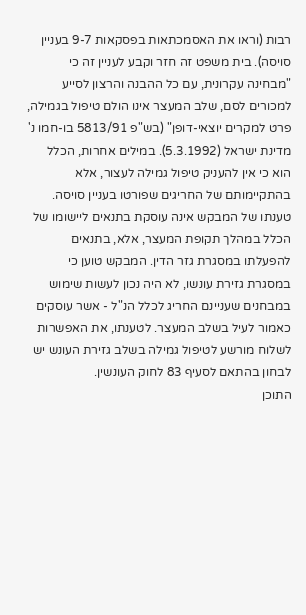רבות (וראו את האסמכתאות בפסקאות 9-7 בעניין סויסה). בית משפט זה חזר וקבע לעניין זה כי "מבחינה עקרונית, עם כל ההבנה והרצון לסייע למכורים לסם, שלב המעצר אינו הולם טיפול בגמילה, פרט למקרים יוצאי-דופן" (בש"פ 5813/91 בו-חמו נ' מדינת ישראל (5.3.1992). במילים אחרות, הכלל הוא כי אין להעניק טיפול גמילה לעצור, אלא בהתקיימותם של החריגים שפורטו בעניין סויסה. טענתו של המבקש אינה עוסקת בתנאים ליישומו של הכלל במהלך תקופת המעצר, אלא, בתנאים להפעלתו במסגרת גזר הדין. המבקש טוען כי במסגרת גזירת עונשו, לא היה נכון לעשות שימוש במבחנים שעניינם החריג לכלל הנ"ל - אשר עוסקים כאמור לעיל בשלב המעצר. לטענתו, את האפשרות לשלוח מורשע לטיפול גמילה בשלב גזירת העונש יש לבחון בהתאם לסעיף 83 לחוק העונשין.
התוכן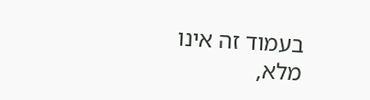בעמוד זה אינו מלא,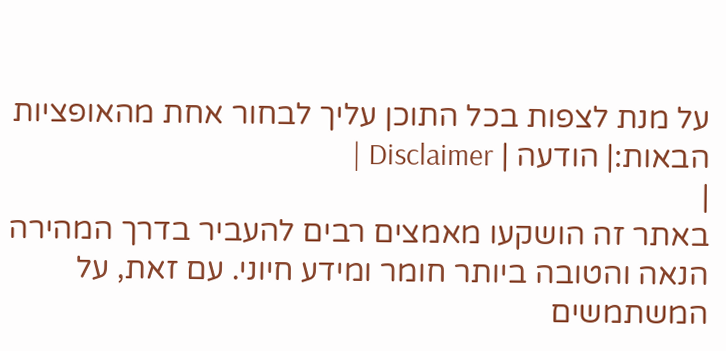על מנת לצפות בכל התוכן עליך לבחור אחת מהאופציות הבאות:| הודעה | Disclaimer |
|
באתר זה הושקעו מאמצים רבים להעביר בדרך המהירה הנאה והטובה ביותר חומר ומידע חיוני. עם זאת, על המשתמשים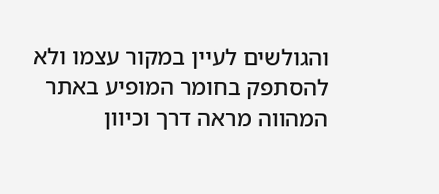והגולשים לעיין במקור עצמו ולא להסתפק בחומר המופיע באתר המהווה מראה דרך וכיוון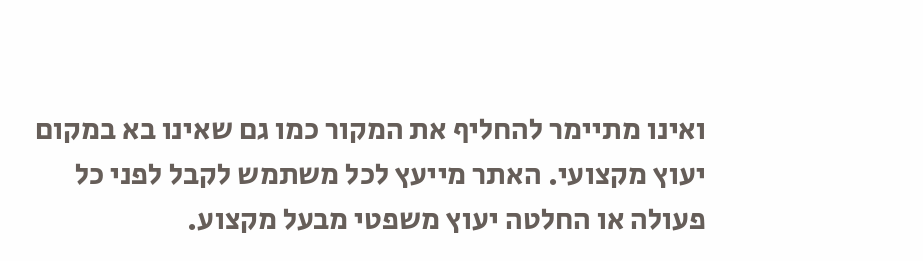ואינו מתיימר להחליף את המקור כמו גם שאינו בא במקום יעוץ מקצועי. האתר מייעץ לכל משתמש לקבל לפני כל פעולה או החלטה יעוץ משפטי מבעל מקצוע.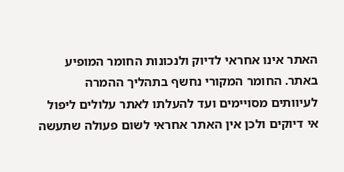האתר אינו אחראי לדיוק ולנכונות החומר המופיע באתר. החומר המקורי נחשף בתהליך ההמרה לעיוותים מסויימים ועד להעלתו לאתר עלולים ליפול אי דיוקים ולכן אין האתר אחראי לשום פעולה שתעשה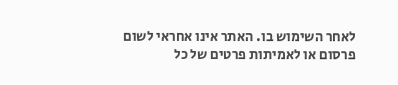לאחר השימוש בו. האתר אינו אחראי לשום פרסום או לאמיתות פרטים של כל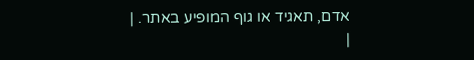אדם, תאגיד או גוף המופיע באתר. |
|